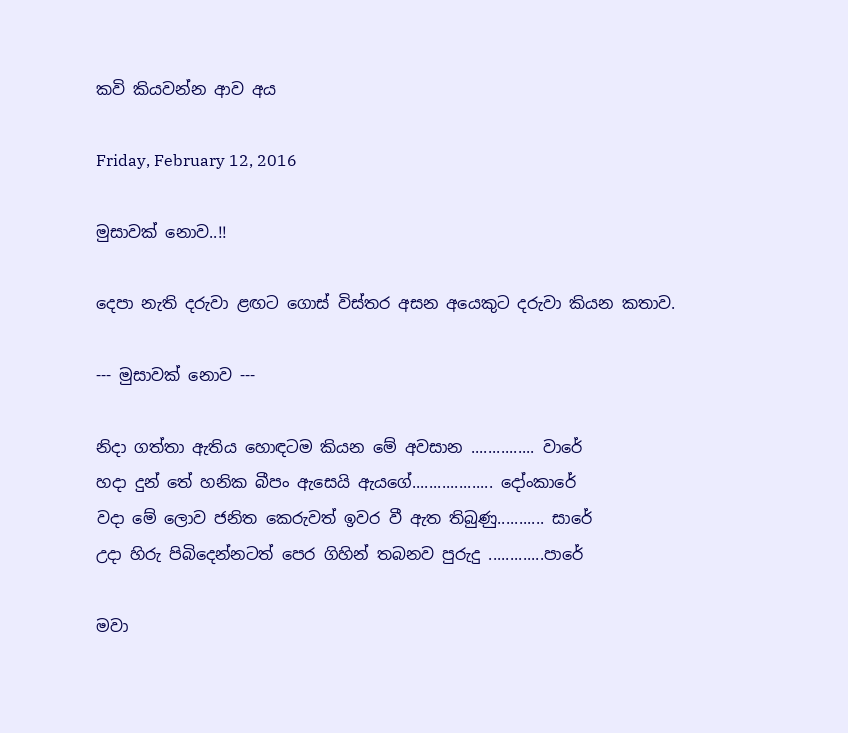කවි කියවන්න ආව අය

Friday, February 12, 2016

මුසාවක් නොව..!!

දෙපා නැති දරුවා ළඟට ගොස් විස්තර අසන අයෙකුට දරුවා කියන කතාව.

--- මුසාවක් නොව ---

නිදා ගත්තා ඇතිය හොඳටම කියන මේ අවසාන ............... වාරේ
හදා දුන් ‍තේ හනික බීපං ඇසෙයි ඇයගේ................... දෝංකාරේ
වදා මේ ලොව ජනිත කෙරුවත් ඉවර වී ඇත තිබුණු........... සාරේ
උදා හිරු පිබිදෙන්නටත් පෙර ගිහින් තබනව පුරුදු .............පාරේ

මවා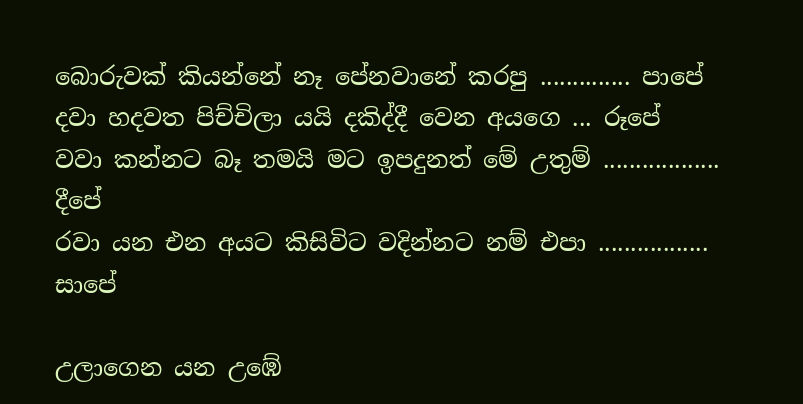බොරුවක් කියන්නේ නෑ පේනවානේ කරපු .............. පාපේ
දවා හදවත පිච්චිලා යයි දකිද්දී වෙන අයගෙ ... රූපේ
වවා කන්නට බෑ තමයි මට ඉපදුනත් මේ උතුම් .................. දීපේ
රවා යන එන අයට කිසිවිට වදින්නට නම් එපා ................. සාපේ

උලාගෙන යන උඹේ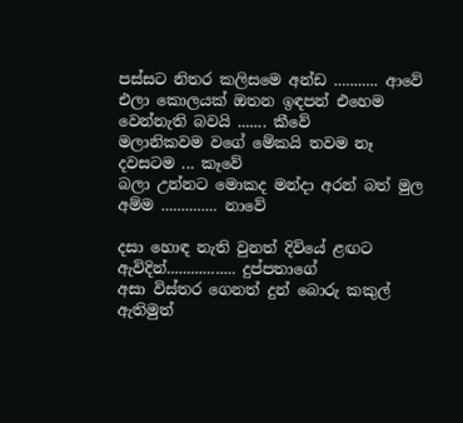පස්සට නිතර කලිසමෙ අන්ඩ ........... ආවේ
එලා කොලයක් ඔතන ඉඳපන් එහෙම වෙන්නැති බවයි ....... කීවේ
මලානිකවම වගේ මේකයි තවම නෑ දවසටම ... කෑවේ
බලා උන්නට මොකද මන්දා අරන් බත් මුල අම්ම .............. නාවේ

දසා හොඳ නැති වුනත් දිවියේ ළඟට ඇවිදින්................. දුප්පතාගේ
අසා විස්තර ගෙනත් දුන් බොරු කකුල් ඇතිමුත්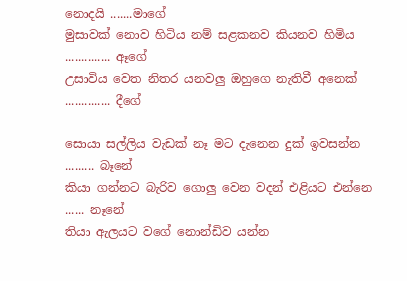නොදයි .......මාගේ
මුසාවක් නොව හිටිය නම් සළකනව කියනව හිමිය .............. ඈගේ
උසාවිය වෙත නිතර යනවලු ඔහුගෙ නැතිවී අනෙක් .............. දීගේ

සොයා සල්ලිය වැඩක් නෑ මට දැනෙන දුක් ඉවසන්න ......... බෑනේ
කියා ගන්නට බැරිව ගොලු වෙන වදන් එළියට එන්නෙ ...... නෑනේ
තියා ඇලයට වගේ නොන්ඩිව යන්න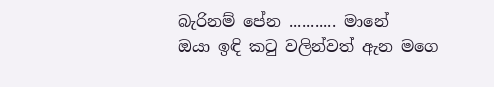බැරිනම් පේන ........... මානේ
ඔයා ඉඳි කටු වලින්වත් ඇන මගෙ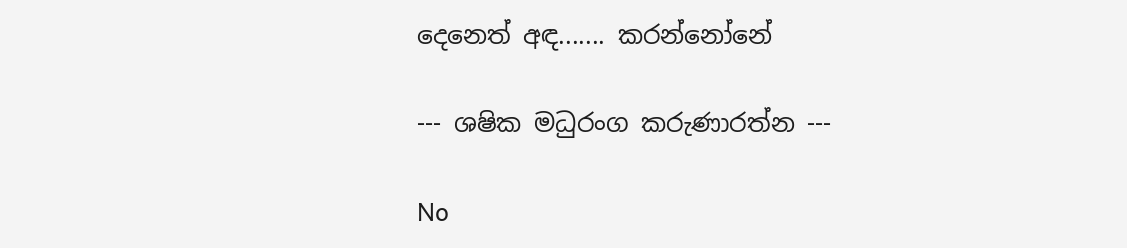දෙනෙත් අඳ....... කරන්නෝනේ

--- ශෂික මධුරංග කරුණාරත්න ---

No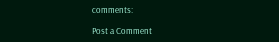comments:

Post a Comment